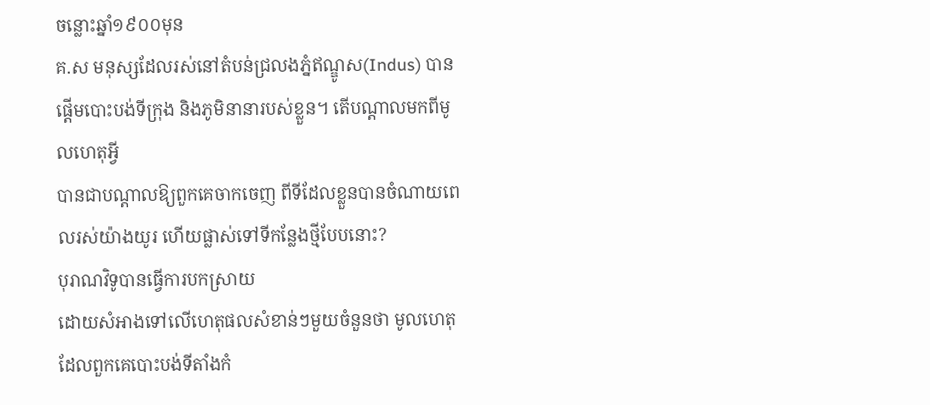ចន្លោះឆ្នាំ១៩០០មុន
គ.ស មនុស្សដែលរស់នៅតំបន់ជ្រលងភ្នំឥណ្ឌូស(Indus) បានផ្តើមបោះបង់ទីក្រុង និងភូមិនានារបស់ខ្លួន។ តើបណ្តាលមកពីមូលហេតុអ្វី
បានជាបណ្ដាលឱ្យពួកគេចាកចេញ ពីទីដែលខ្លួនបានចំណាយពេលរស់យ៉ាងយូរ ហើយផ្លាស់ទៅទីកន្លែងថ្មីបែបនោះ?
បុរាណវិទូបានធ្វើការបកស្រាយ
ដោយសំអាងទៅលើហេតុផលសំខាន់ៗមួយចំនួនថា មូលហេតុដែលពួកគេបោះបង់ទីតាំងកំ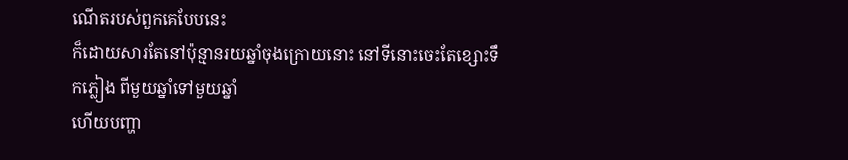ណើតរបស់ពួកគេបែបនេះ
ក៏ដោយសារតែនៅប៉ុន្មានរយឆ្នាំចុងក្រោយនោះ នៅទីនោះចេះតែខ្សោះទឹកភ្លៀង ពីមួយឆ្នាំទៅមួយឆ្នាំ
ហើយបញ្ហា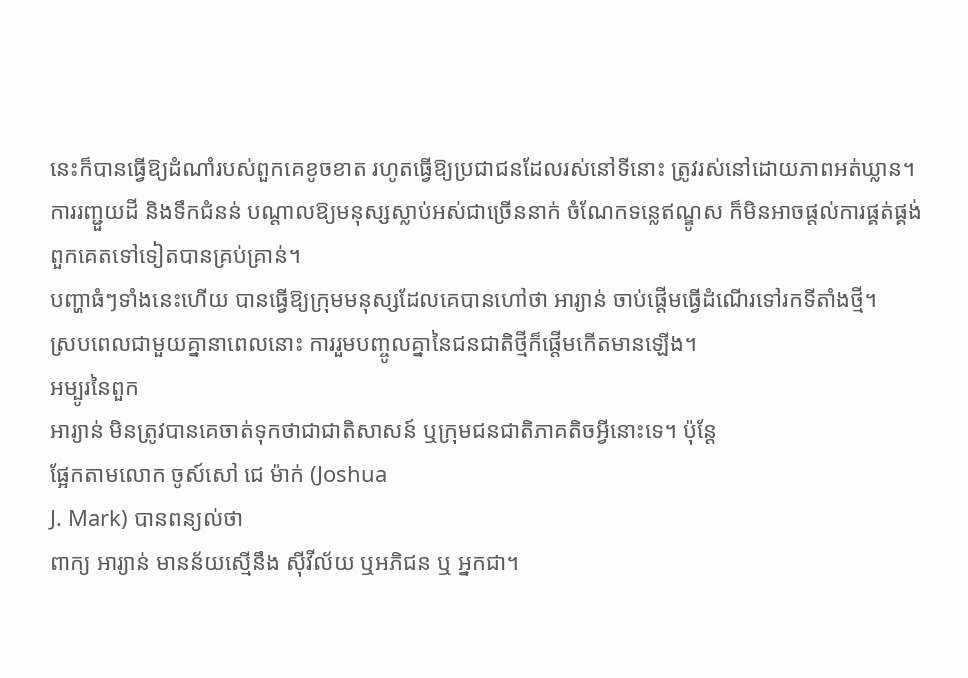នេះក៏បានធ្វើឱ្យដំណាំរបស់ពួកគេខូចខាត រហូតធ្វើឱ្យប្រជាជនដែលរស់នៅទីនោះ ត្រូវរស់នៅដោយភាពអត់ឃ្លាន។
ការរញ្ជួយដី និងទឹកជំនន់ បណ្តាលឱ្យមនុស្សស្លាប់អស់ជាច្រើននាក់ ចំណែកទន្លេឥណ្ឌូស ក៏មិនអាចផ្តល់ការផ្គត់ផ្គង់ពួកគេតទៅទៀតបានគ្រប់គ្រាន់។
បញ្ហាធំៗទាំងនេះហើយ បានធ្វើឱ្យក្រុមមនុស្សដែលគេបានហៅថា អារ្យាន់ ចាប់ផ្តើមធ្វើដំណើរទៅរកទីតាំងថ្មី។
ស្របពេលជាមួយគ្នានាពេលនោះ ការរួមបញ្ចូលគ្នានៃជនជាតិថ្មីក៏ផ្តើមកើតមានឡើង។
អម្បូរនៃពួក
អារ្យាន់ មិនត្រូវបានគេចាត់ទុកថាជាជាតិសាសន៍ ឬក្រុមជនជាតិភាគតិចអ្វីនោះទេ។ ប៉ុន្តែ
ផ្អែកតាមលោក ចូស៍សៅ ជេ ម៉ាក់ (Joshua
J. Mark) បានពន្យល់ថា
ពាក្យ អារ្យាន់ មានន័យស្មើនឹង ស៊ីវីល័យ ឬអភិជន ឬ អ្នកជា។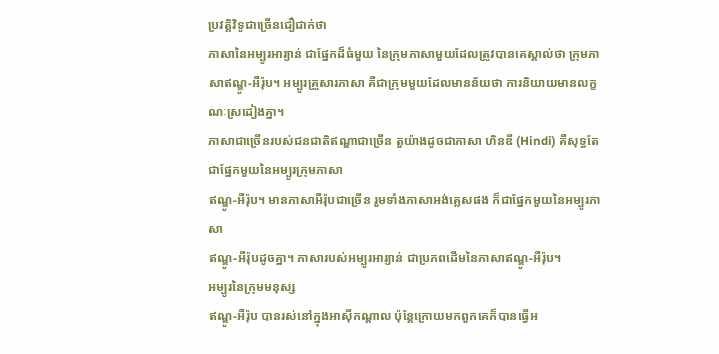ប្រវត្តិវិទូជាច្រើនជឿជាក់ថា
ភាសានៃអម្បូរអារ្យាន់ ជាផ្នែកដ៏ធំមួយ នៃក្រុមភាសាមួយដែលត្រូវបានគេស្គាល់ថា ក្រុមភាសាឥណ្ឌូ-អឺរ៉ុប។ អម្បូរគ្រួសារភាសា គឺជាក្រុមមួយដែលមានន័យថា ការនិយាយមានលក្ខណៈស្រដៀងគ្នា។
ភាសាជាច្រើនរបស់ជនជាតិឥណ្ឌាជាច្រើន តួយ៉ាងដូចជាភាសា ហិនឌី (Hindi) គឺសុទ្ធតែជាផ្នែកមួយនៃអម្បូរក្រុមភាសា
ឥណ្ឌូ-អឺរ៉ុប។ មានភាសាអឺរ៉ុបជាច្រើន រួមទាំងភាសាអង់គ្លេសផង ក៏ជាផ្នែកមួយនៃអម្បូរភាសា
ឥណ្ឌូ-អឺរ៉ុបដូចគ្នា។ ភាសារបស់អម្បូរអារ្យាន់ ជាប្រភពដើមនៃភាសាឥណ្ឌូ-អឺរ៉ុប។
អម្បូរនៃក្រុមមនុស្ស
ឥណ្ឌូ-អឺរ៉ុប បានរស់នៅក្នុងអាស៊ីកណ្តាល ប៉ុន្តែក្រោយមកពួកគេក៏បានធ្វើអ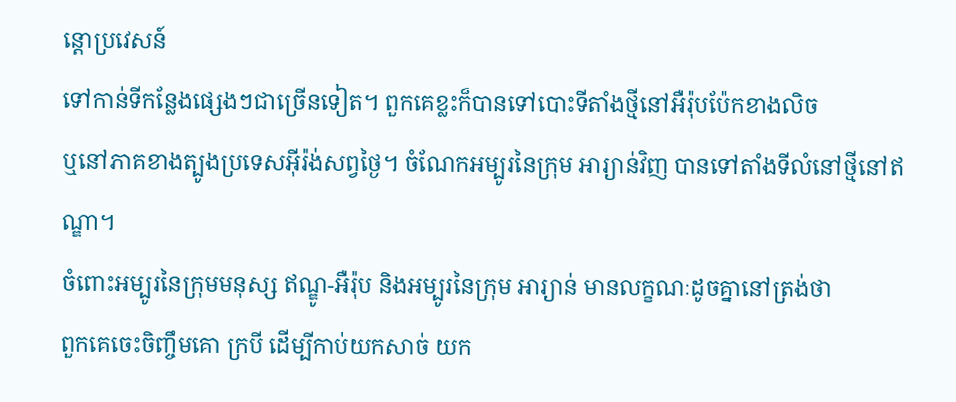ន្តោប្រវេសន៍
ទៅកាន់ទីកន្លែងផ្សេងៗជាច្រើនទៀត។ ពួកគេខ្លះក៏បានទៅបោះទីតាំងថ្មីនៅអឺរ៉ុបប៉ែកខាងលិច
ឬនៅភាគខាងត្បូងប្រទេសអ៊ីរ៉ង់សព្វថ្ងៃ។ ចំណែកអម្បូរនៃក្រុម អារ្យាន់វិញ បានទៅតាំងទីលំនៅថ្មីនៅឥណ្ឌា។
ចំពោះអម្បូរនៃក្រុមមនុស្ស ឥណ្ឌូ-អឺរ៉ុប និងអម្បូរនៃក្រុម អារ្យាន់ មានលក្ខណៈដូចគ្នានៅត្រង់ថា
ពួកគេចេះចិញ្ចឹមគោ ក្របី ដើម្បីកាប់យកសាច់ យក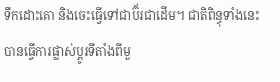ទឹកដោះគោ និងចេះធ្វើទៅជាប៊័រជាដើម។ ជាតិពិន្ធុទាំងនេះ
បានធ្វើការផ្លាស់ប្តូរទីតាំងពីមួ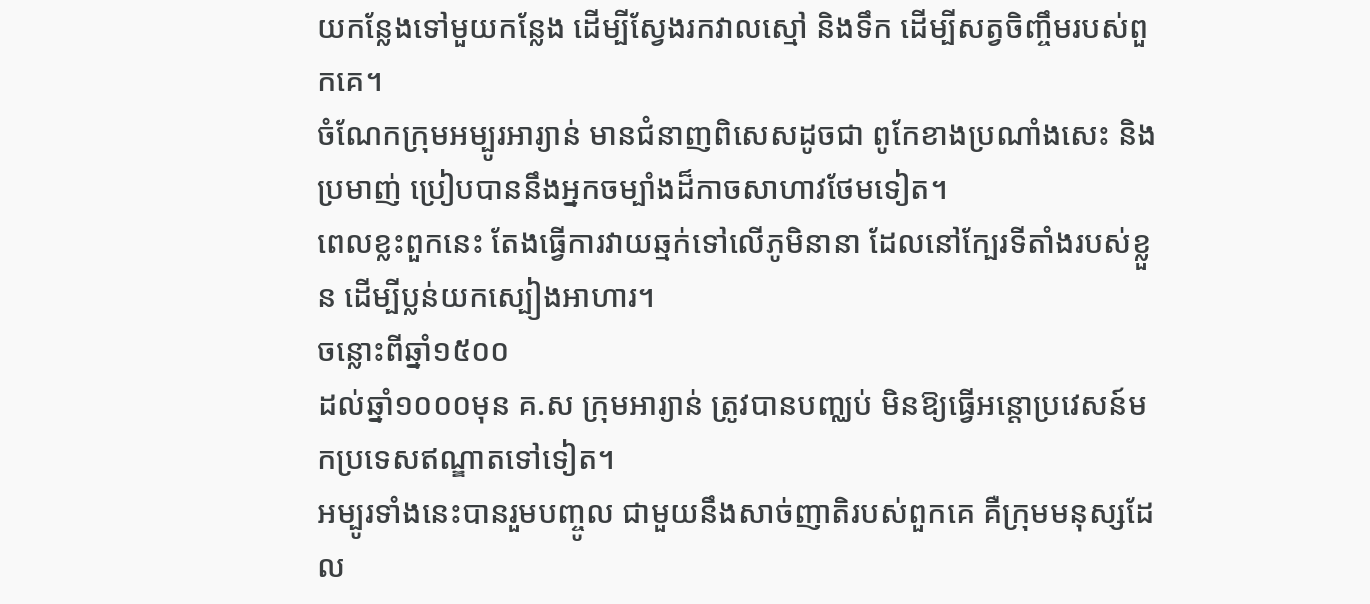យកន្លែងទៅមួយកន្លែង ដើម្បីស្វែងរកវាលស្មៅ និងទឹក ដើម្បីសត្វចិញ្ចឹមរបស់ពួកគេ។
ចំណែកក្រុមអម្បូរអារ្យាន់ មានជំនាញពិសេសដូចជា ពូកែខាងប្រណាំងសេះ និងប្រមាញ់ ប្រៀបបាននឹងអ្នកចម្បាំងដ៏កាចសាហាវថែមទៀត។
ពេលខ្លះពួកនេះ តែងធ្វើការវាយឆ្មក់ទៅលើភូមិនានា ដែលនៅក្បែរទីតាំងរបស់ខ្លួន ដើម្បីប្លន់យកស្បៀងអាហារ។
ចន្លោះពីឆ្នាំ១៥០០
ដល់ឆ្នាំ១០០០មុន គ.ស ក្រុមអារ្យាន់ ត្រូវបានបញ្ឈប់ មិនឱ្យធ្វើអន្តោប្រវេសន៍មកប្រទេសឥណ្ឌាតទៅទៀត។
អម្បូរទាំងនេះបានរួមបញ្ចូល ជាមួយនឹងសាច់ញាតិរបស់ពួកគេ គឺក្រុមមនុស្សដែល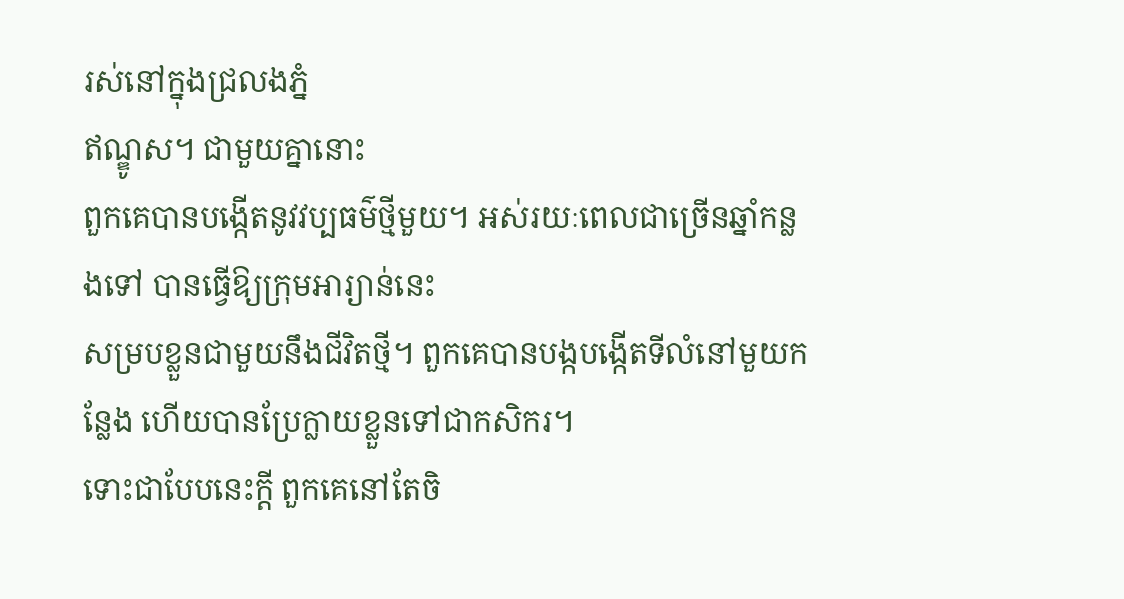រស់នៅក្នុងជ្រលងភ្នំ
ឥណ្ឌូស។ ជាមួយគ្នានោះ
ពួកគេបានបង្កើតនូវវប្បធម៌ថ្មីមួយ។ អស់រយៈពេលជាច្រើនឆ្នាំកន្លងទៅ បានធ្វើឱ្យក្រុមអារ្យាន់នេះ
សម្របខ្លួនជាមួយនឹងជីវិតថ្មី។ ពួកគេបានបង្កបង្កើតទីលំនៅមួយកន្លែង ហើយបានប្រែក្លាយខ្លួនទៅជាកសិករ។
ទោះជាបែបនេះក្តី ពួកគេនៅតែចិ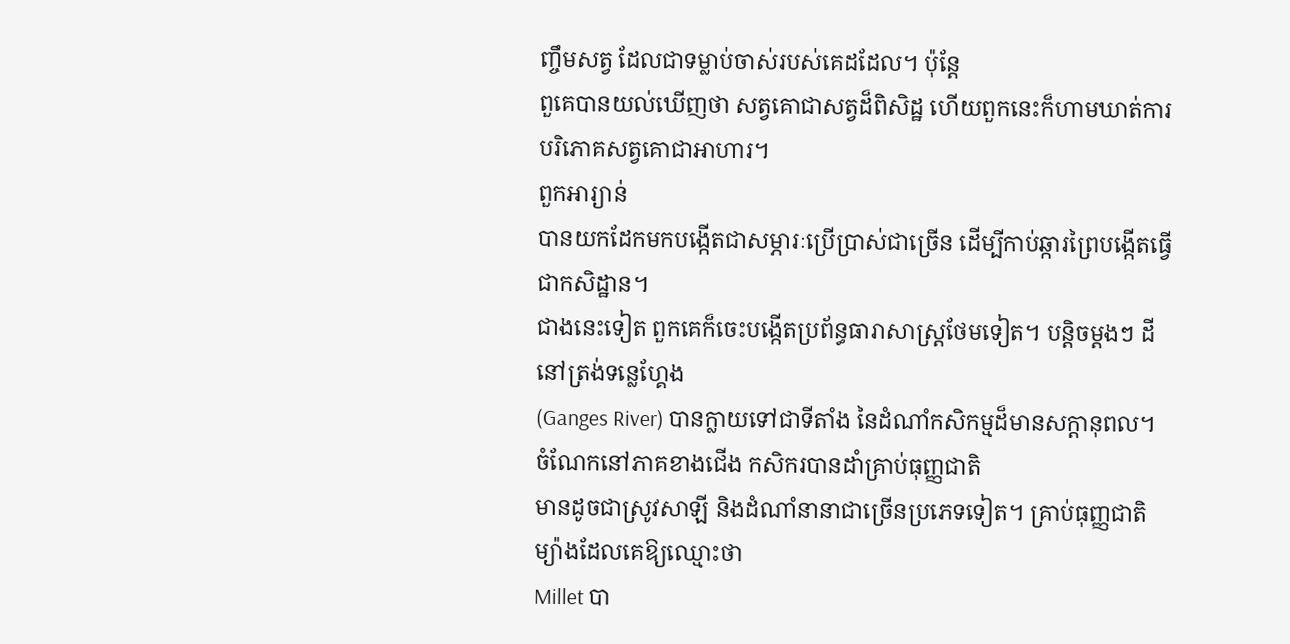ញ្ចឹមសត្វ ដែលជាទម្លាប់ចាស់របស់គេដដែល។ ប៉ុន្តែ
ពួគេបានយល់ឃើញថា សត្វគោជាសត្វដ៏ពិសិដ្ឋ ហើយពួកនេះក៏ហាមឃាត់ការបរិភោគសត្វគោជាអាហារ។
ពួកអារ្យាន់
បានយកដែកមកបង្កើតជាសម្ភារៈប្រើប្រាស់ជាច្រើន ដើម្បីកាប់ឆ្ការព្រៃបង្កើតធ្វើជាកសិដ្ឋាន។
ជាងនេះទៀត ពួកគេក៏ចេះបង្កើតប្រព័ន្ធធារាសាស្រ្តថែមទៀត។ បន្តិចម្តងៗ ដីនៅត្រង់ទន្លេហ្គែង
(Ganges River) បានក្លាយទៅជាទីតាំង នៃដំណាំកសិកម្មដ៏មានសក្តានុពល។ ចំណែកនៅភាគខាងជើង កសិករបានដាំគ្រាប់ធុញ្ញជាតិ
មានដូចជាស្រូវសាឡី និងដំណាំនានាជាច្រើនប្រភេទទៀត។ គ្រាប់ធុញ្ញជាតិម្យ៉ាងដែលគេឱ្យឈ្មោះថា
Millet បា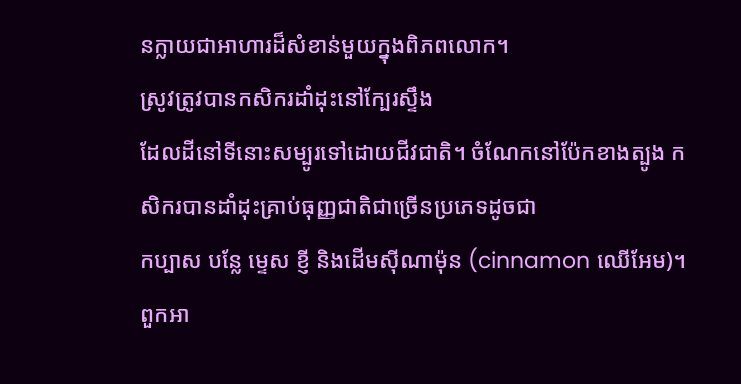នក្លាយជាអាហារដ៏សំខាន់មួយក្នុងពិភពលោក។
ស្រូវត្រូវបានកសិករដាំដុះនៅក្បែរស្ទឹង
ដែលដីនៅទីនោះសម្បូរទៅដោយជីវជាតិ។ ចំណែកនៅប៉ែកខាងត្បូង កសិករបានដាំដុះគ្រាប់ធុញ្ញជាតិជាច្រើនប្រភេទដូចជា
កប្បាស បន្លែ ម្ទេស ខ្ញី និងដើមស៊ីណាម៉ុន (cinnamon ឈើអែម)។
ពួកអា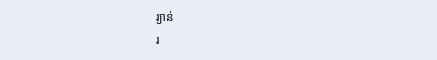រ្យាន់
រ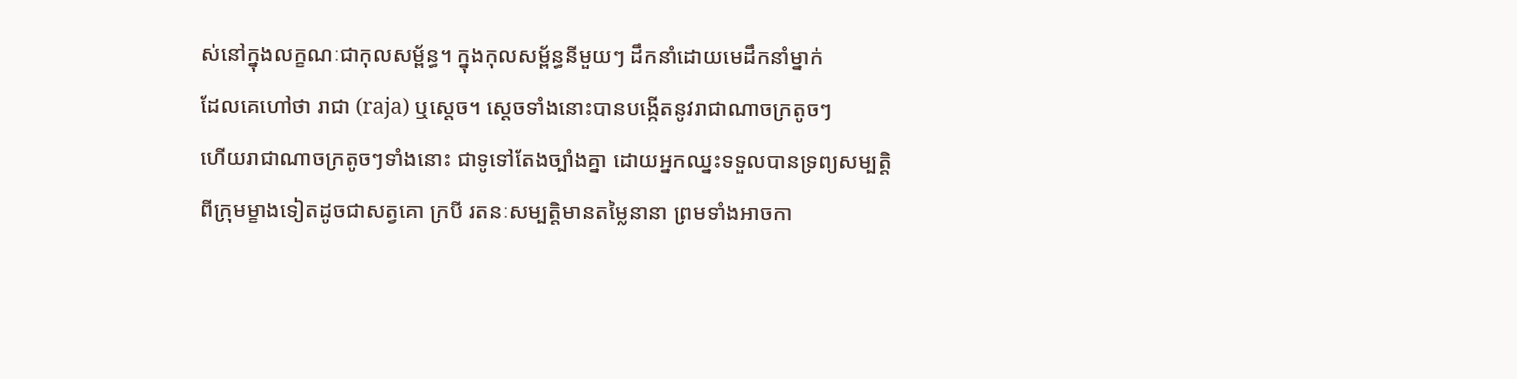ស់នៅក្នុងលក្ខណៈជាកុលសម្ព័ន្ធ។ ក្នុងកុលសម្ព័ន្ធនីមួយៗ ដឹកនាំដោយមេដឹកនាំម្នាក់
ដែលគេហៅថា រាជា (raja) ឬស្តេច។ ស្តេចទាំងនោះបានបង្កើតនូវរាជាណាចក្រតូចៗ
ហើយរាជាណាចក្រតូចៗទាំងនោះ ជាទូទៅតែងច្បាំងគ្នា ដោយអ្នកឈ្នះទទួលបានទ្រព្យសម្បត្តិ
ពីក្រុមម្ខាងទៀតដូចជាសត្វគោ ក្របី រតនៈសម្បត្តិមានតម្លៃនានា ព្រមទាំងអាចកា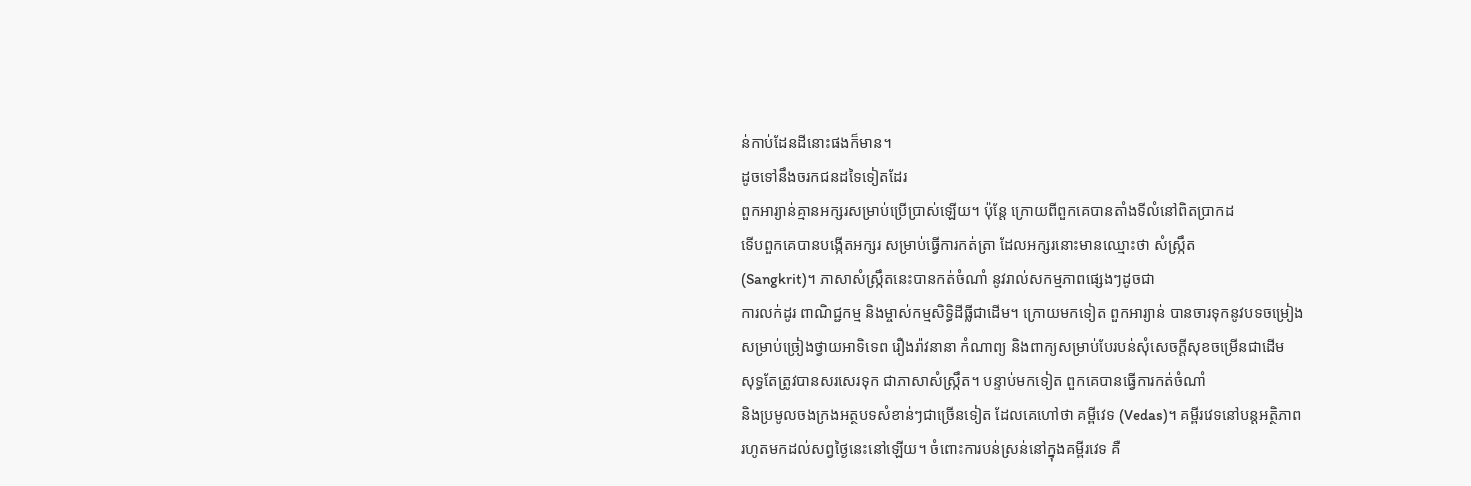ន់កាប់ដែនដីនោះផងក៏មាន។
ដូចទៅនឹងចរកជនដទៃទៀតដែរ
ពួកអារ្យាន់គ្មានអក្សរសម្រាប់ប្រើប្រាស់ឡើយ។ ប៉ុន្តែ ក្រោយពីពួកគេបានតាំងទីលំនៅពិតប្រាកដ
ទើបពួកគេបានបង្កើតអក្សរ សម្រាប់ធ្វើការកត់ត្រា ដែលអក្សរនោះមានឈ្មោះថា សំស្រ្កឹត
(Sangkrit)។ ភាសាសំស្រ្កឹតនេះបានកត់ចំណាំ នូវរាល់សកម្មភាពផ្សេងៗដូចជា
ការលក់ដូរ ពាណិជ្ជកម្ម និងម្ចាស់កម្មសិទ្ធិដីធ្លីជាដើម។ ក្រោយមកទៀត ពួកអារ្យាន់ បានចារទុកនូវបទចម្រៀង
សម្រាប់ច្រៀងថ្វាយអាទិទេព រឿងរ៉ាវនានា កំណាព្យ និងពាក្យសម្រាប់បែរបន់សុំសេចក្តីសុខចម្រើនជាដើម
សុទ្ធតែត្រូវបានសរសេរទុក ជាភាសាសំស្រ្កឹត។ បន្ទាប់មកទៀត ពួកគេបានធ្វើការកត់ចំណាំ
និងប្រមូលចងក្រងអត្ថបទសំខាន់ៗជាច្រើនទៀត ដែលគេហៅថា គម្ពីវេទ (Vedas)។ គម្ពីរវេទនៅបន្តអត្ថិភាព
រហូតមកដល់សព្វថ្ងៃនេះនៅឡើយ។ ចំពោះការបន់ស្រន់នៅក្នុងគម្ពីរវេទ គឺ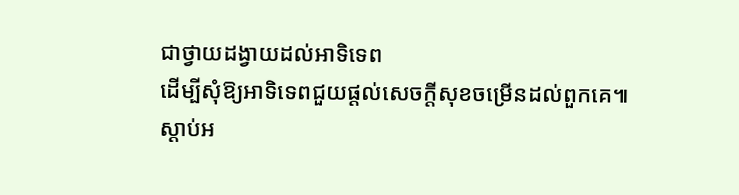ជាថ្វាយដង្វាយដល់អាទិទេព
ដើម្បីសុំឱ្យអាទិទេពជួយផ្តល់សេចក្តីសុខចម្រើនដល់ពួកគេ៕
ស្ដាប់អ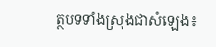ត្ថបទទាំងស្រុងជាសំឡេង៖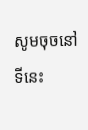សូមចុចនៅទីនេះ